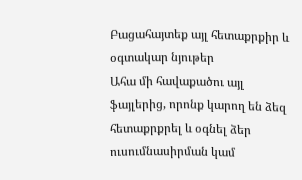Բացահայտեք այլ հետաքրքիր և օգտակար նյութեր
Ահա մի հավաքածու այլ ֆայլերից, որոնք կարող են ձեզ հետաքրքրել և օգնել ձեր ուսումնասիրման կամ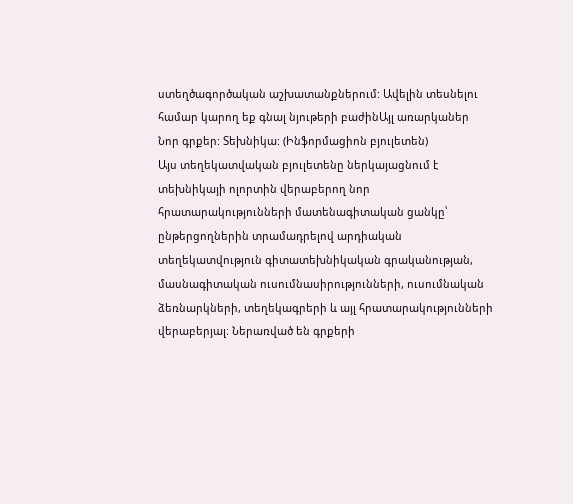ստեղծագործական աշխատանքներում: Ավելին տեսնելու համար կարող եք գնալ նյութերի բաժինԱյլ առարկաներ
Նոր գրքեր: Տեխնիկա: (Ինֆորմացիոն բյուլետեն)
Այս տեղեկատվական բյուլետենը ներկայացնում է տեխնիկայի ոլորտին վերաբերող նոր հրատարակությունների մատենագիտական ցանկը՝ ընթերցողներին տրամադրելով արդիական տեղեկատվություն գիտատեխնիկական գրականության, մասնագիտական ուսումնասիրությունների, ուսումնական ձեռնարկների, տեղեկագրերի և այլ հրատարակությունների վերաբերյալ։ Ներառված են գրքերի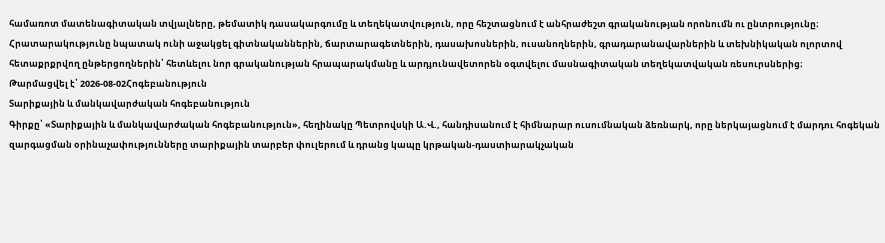համառոտ մատենագիտական տվյալները, թեմատիկ դասակարգումը և տեղեկատվություն, որը հեշտացնում է անհրաժեշտ գրականության որոնումն ու ընտրությունը։ Հրատարակությունը նպատակ ունի աջակցել գիտնականներին, ճարտարագետներին, դասախոսներին, ուսանողներին, գրադարանավարներին և տեխնիկական ոլորտով հետաքրքրվող ընթերցողներին՝ հետևելու նոր գրականության հրապարակմանը և արդյունավետորեն օգտվելու մասնագիտական տեղեկատվական ռեսուրսներից։
Թարմացվել է՝ 2026-08-02Հոգեբանություն
Տարիքային և մանկավարժական հոգեբանություն
Գիրքը՝ «Տարիքային և մանկավարժական հոգեբանություն», հեղինակը Պետրովսկի Ա.Վ., հանդիսանում է հիմնարար ուսումնական ձեռնարկ, որը ներկայացնում է մարդու հոգեկան զարգացման օրինաչափությունները տարիքային տարբեր փուլերում և դրանց կապը կրթական-դաստիարակչական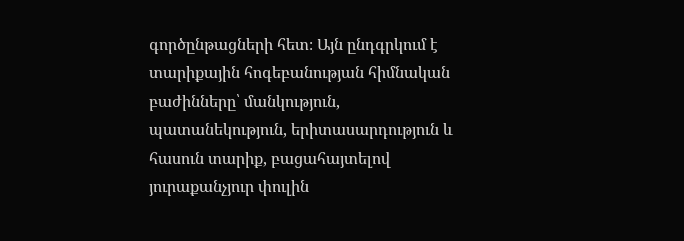գործընթացների հետ։ Այն ընդգրկում է տարիքային հոգեբանության հիմնական բաժինները՝ մանկություն, պատանեկություն, երիտասարդություն և հասուն տարիք, բացահայտելով յուրաքանչյուր փուլին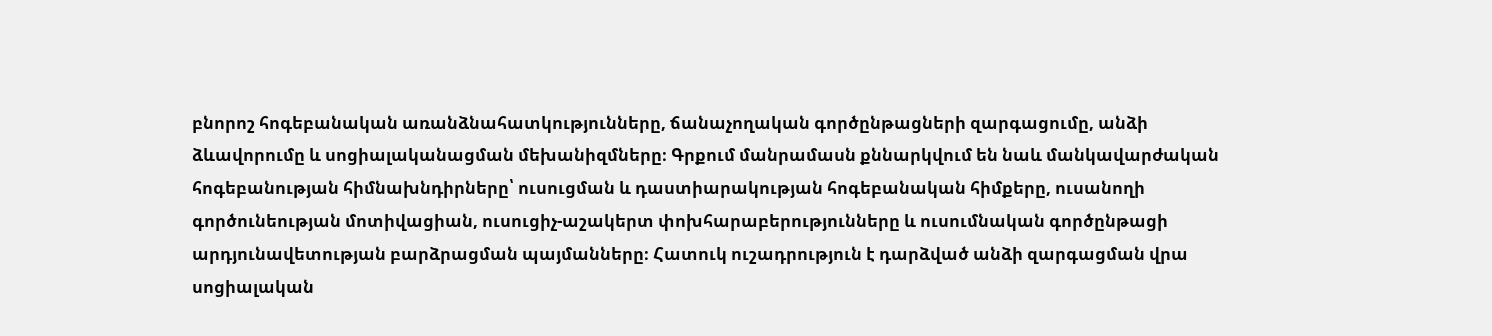բնորոշ հոգեբանական առանձնահատկությունները, ճանաչողական գործընթացների զարգացումը, անձի ձևավորումը և սոցիալականացման մեխանիզմները։ Գրքում մանրամասն քննարկվում են նաև մանկավարժական հոգեբանության հիմնախնդիրները՝ ուսուցման և դաստիարակության հոգեբանական հիմքերը, ուսանողի գործունեության մոտիվացիան, ուսուցիչ-աշակերտ փոխհարաբերությունները և ուսումնական գործընթացի արդյունավետության բարձրացման պայմանները։ Հատուկ ուշադրություն է դարձված անձի զարգացման վրա սոցիալական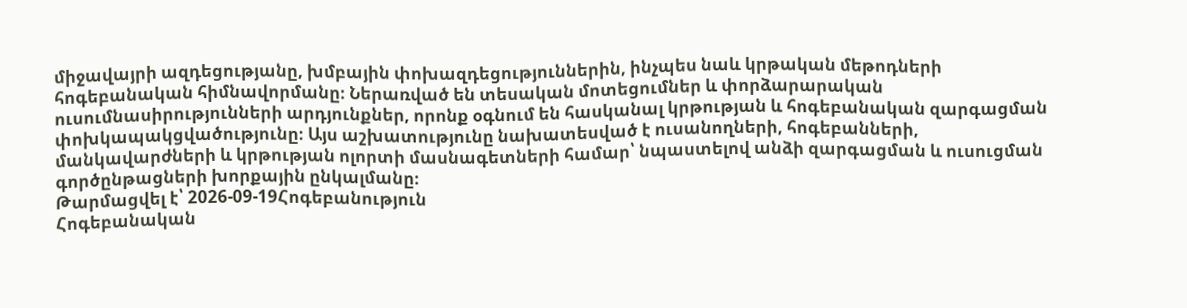միջավայրի ազդեցությանը, խմբային փոխազդեցություններին, ինչպես նաև կրթական մեթոդների հոգեբանական հիմնավորմանը։ Ներառված են տեսական մոտեցումներ և փորձարարական ուսումնասիրությունների արդյունքներ, որոնք օգնում են հասկանալ կրթության և հոգեբանական զարգացման փոխկապակցվածությունը։ Այս աշխատությունը նախատեսված է ուսանողների, հոգեբանների, մանկավարժների և կրթության ոլորտի մասնագետների համար՝ նպաստելով անձի զարգացման և ուսուցման գործընթացների խորքային ընկալմանը։
Թարմացվել է՝ 2026-09-19Հոգեբանություն
Հոգեբանական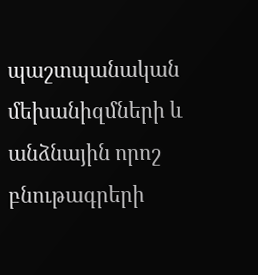պաշտպանական մեխանիզմների և անձնային որոշ բնութագրերի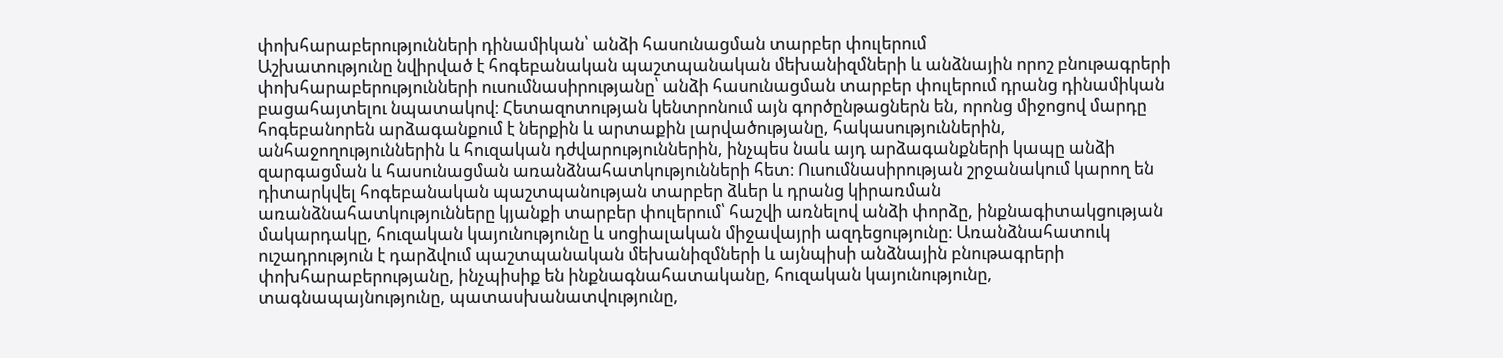փոխհարաբերությունների դինամիկան՝ անձի հասունացման տարբեր փուլերում
Աշխատությունը նվիրված է հոգեբանական պաշտպանական մեխանիզմների և անձնային որոշ բնութագրերի փոխհարաբերությունների ուսումնասիրությանը՝ անձի հասունացման տարբեր փուլերում դրանց դինամիկան բացահայտելու նպատակով։ Հետազոտության կենտրոնում այն գործընթացներն են, որոնց միջոցով մարդը հոգեբանորեն արձագանքում է ներքին և արտաքին լարվածությանը, հակասություններին, անհաջողություններին և հուզական դժվարություններին, ինչպես նաև այդ արձագանքների կապը անձի զարգացման և հասունացման առանձնահատկությունների հետ։ Ուսումնասիրության շրջանակում կարող են դիտարկվել հոգեբանական պաշտպանության տարբեր ձևեր և դրանց կիրառման առանձնահատկությունները կյանքի տարբեր փուլերում՝ հաշվի առնելով անձի փորձը, ինքնագիտակցության մակարդակը, հուզական կայունությունը և սոցիալական միջավայրի ազդեցությունը։ Առանձնահատուկ ուշադրություն է դարձվում պաշտպանական մեխանիզմների և այնպիսի անձնային բնութագրերի փոխհարաբերությանը, ինչպիսիք են ինքնագնահատականը, հուզական կայունությունը, տագնապայնությունը, պատասխանատվությունը,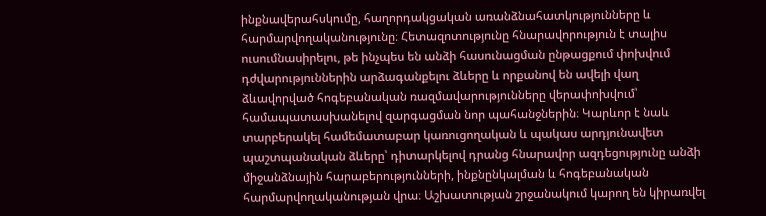ինքնավերահսկումը, հաղորդակցական առանձնահատկությունները և հարմարվողականությունը։ Հետազոտությունը հնարավորություն է տալիս ուսումնասիրելու, թե ինչպես են անձի հասունացման ընթացքում փոխվում դժվարություններին արձագանքելու ձևերը և որքանով են ավելի վաղ ձևավորված հոգեբանական ռազմավարությունները վերափոխվում՝ համապատասխանելով զարգացման նոր պահանջներին։ Կարևոր է նաև տարբերակել համեմատաբար կառուցողական և պակաս արդյունավետ պաշտպանական ձևերը՝ դիտարկելով դրանց հնարավոր ազդեցությունը անձի միջանձնային հարաբերությունների, ինքնընկալման և հոգեբանական հարմարվողականության վրա։ Աշխատության շրջանակում կարող են կիրառվել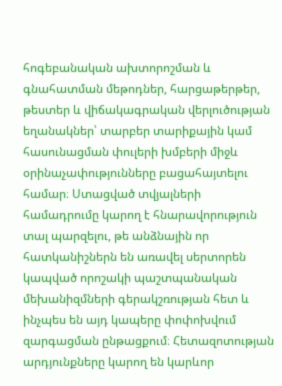հոգեբանական ախտորոշման և գնահատման մեթոդներ, հարցաթերթեր, թեստեր և վիճակագրական վերլուծության եղանակներ՝ տարբեր տարիքային կամ հասունացման փուլերի խմբերի միջև օրինաչափությունները բացահայտելու համար։ Ստացված տվյալների համադրումը կարող է հնարավորություն տալ պարզելու, թե անձնային որ հատկանիշներն են առավել սերտորեն կապված որոշակի պաշտպանական մեխանիզմների գերակշռության հետ և ինչպես են այդ կապերը փոփոխվում զարգացման ընթացքում։ Հետազոտության արդյունքները կարող են կարևոր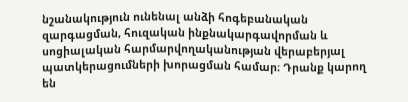նշանակություն ունենալ անձի հոգեբանական զարգացման, հուզական ինքնակարգավորման և սոցիալական հարմարվողականության վերաբերյալ պատկերացումների խորացման համար։ Դրանք կարող են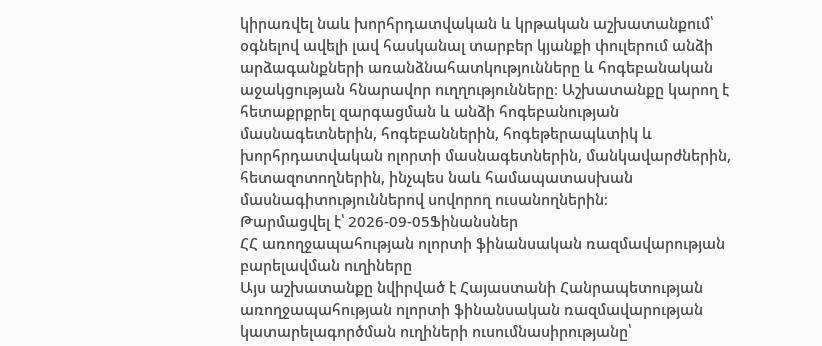կիրառվել նաև խորհրդատվական և կրթական աշխատանքում՝ օգնելով ավելի լավ հասկանալ տարբեր կյանքի փուլերում անձի արձագանքների առանձնահատկությունները և հոգեբանական աջակցության հնարավոր ուղղությունները։ Աշխատանքը կարող է հետաքրքրել զարգացման և անձի հոգեբանության մասնագետներին, հոգեբաններին, հոգեթերապևտիկ և խորհրդատվական ոլորտի մասնագետներին, մանկավարժներին, հետազոտողներին, ինչպես նաև համապատասխան մասնագիտություններով սովորող ուսանողներին։
Թարմացվել է՝ 2026-09-05Ֆինանսներ
ՀՀ առողջապահության ոլորտի ֆինանսական ռազմավարության բարելավման ուղիները
Այս աշխատանքը նվիրված է Հայաստանի Հանրապետության առողջապահության ոլորտի ֆինանսական ռազմավարության կատարելագործման ուղիների ուսումնասիրությանը՝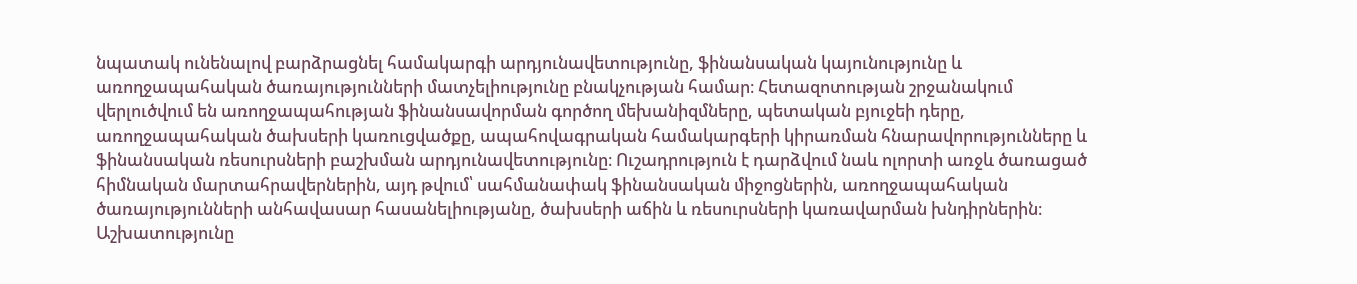նպատակ ունենալով բարձրացնել համակարգի արդյունավետությունը, ֆինանսական կայունությունը և առողջապահական ծառայությունների մատչելիությունը բնակչության համար։ Հետազոտության շրջանակում վերլուծվում են առողջապահության ֆինանսավորման գործող մեխանիզմները, պետական բյուջեի դերը, առողջապահական ծախսերի կառուցվածքը, ապահովագրական համակարգերի կիրառման հնարավորությունները և ֆինանսական ռեսուրսների բաշխման արդյունավետությունը։ Ուշադրություն է դարձվում նաև ոլորտի առջև ծառացած հիմնական մարտահրավերներին, այդ թվում՝ սահմանափակ ֆինանսական միջոցներին, առողջապահական ծառայությունների անհավասար հասանելիությանը, ծախսերի աճին և ռեսուրսների կառավարման խնդիրներին։ Աշխատությունը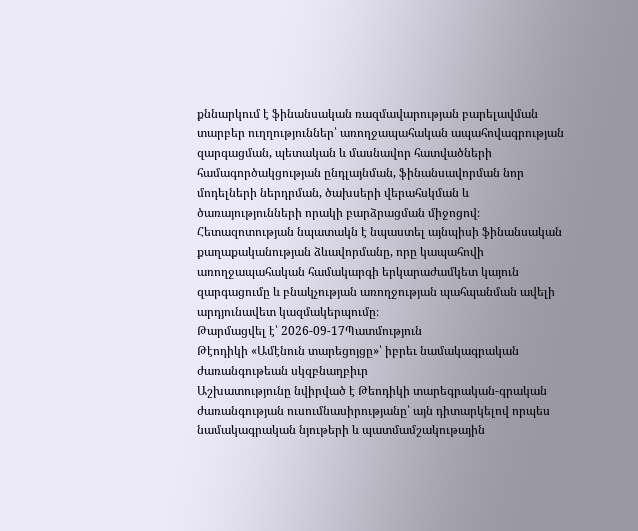քննարկում է ֆինանսական ռազմավարության բարելավման տարբեր ուղղություններ՝ առողջապահական ապահովագրության զարգացման, պետական և մասնավոր հատվածների համագործակցության ընդլայնման, ֆինանսավորման նոր մոդելների ներդրման, ծախսերի վերահսկման և ծառայությունների որակի բարձրացման միջոցով։ Հետազոտության նպատակն է նպաստել այնպիսի ֆինանսական քաղաքականության ձևավորմանը, որը կապահովի առողջապահական համակարգի երկարաժամկետ կայուն զարգացումը և բնակչության առողջության պահպանման ավելի արդյունավետ կազմակերպումը։
Թարմացվել է՝ 2026-09-17Պատմություն
Թէոդիկի «Ամէնուն տարեցոյցը»՝ իբրեւ նամակագրական ժառանգութեան սկզբնաղբիւր
Աշխատությունը նվիրված է Թեոդիկի տարեգրական-գրական ժառանգության ուսումնասիրությանը՝ այն դիտարկելով որպես նամակագրական նյութերի և պատմամշակութային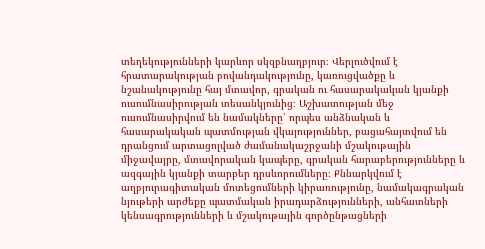տեղեկությունների կարևոր սկզբնաղբյուր։ Վերլուծվում է հրատարակության բովանդակությունը, կառուցվածքը և նշանակությունը հայ մտավոր, գրական ու հասարակական կյանքի ուսումնասիրության տեսանկյունից։ Աշխատության մեջ ուսումնասիրվում են նամակները՝ որպես անձնական և հասարակական պատմության վկայություններ, բացահայտվում են դրանցում արտացոլված ժամանակաշրջանի մշակութային միջավայրը, մտավորական կապերը, գրական հարաբերությունները և ազգային կյանքի տարբեր դրսևորումները։ Քննարկվում է աղբյուրագիտական մոտեցումների կիրառությունը, նամակագրական նյութերի արժեքը պատմական իրադարձությունների, անհատների կենսագրությունների և մշակութային գործընթացների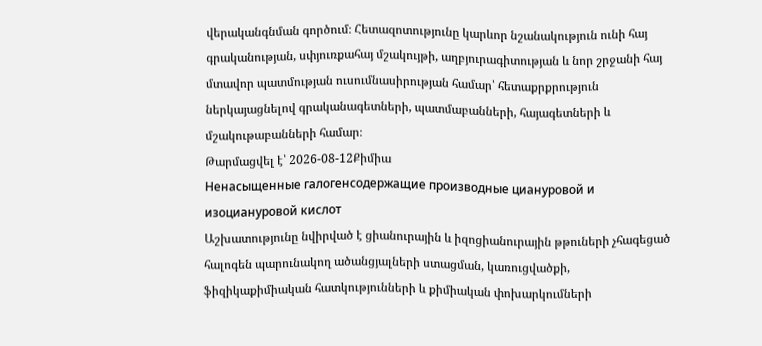վերականգնման գործում։ Հետազոտությունը կարևոր նշանակություն ունի հայ գրականության, սփյուռքահայ մշակույթի, աղբյուրագիտության և նոր շրջանի հայ մտավոր պատմության ուսումնասիրության համար՝ հետաքրքրություն ներկայացնելով գրականագետների, պատմաբանների, հայագետների և մշակութաբանների համար։
Թարմացվել է՝ 2026-08-12Քիմիա
Ненасыщенные галогенсодержащие производные циануровой и изоциануровой кислот
Աշխատությունը նվիրված է ցիանուրային և իզոցիանուրային թթուների չհագեցած հալոգեն պարունակող ածանցյալների ստացման, կառուցվածքի, ֆիզիկաքիմիական հատկությունների և քիմիական փոխարկումների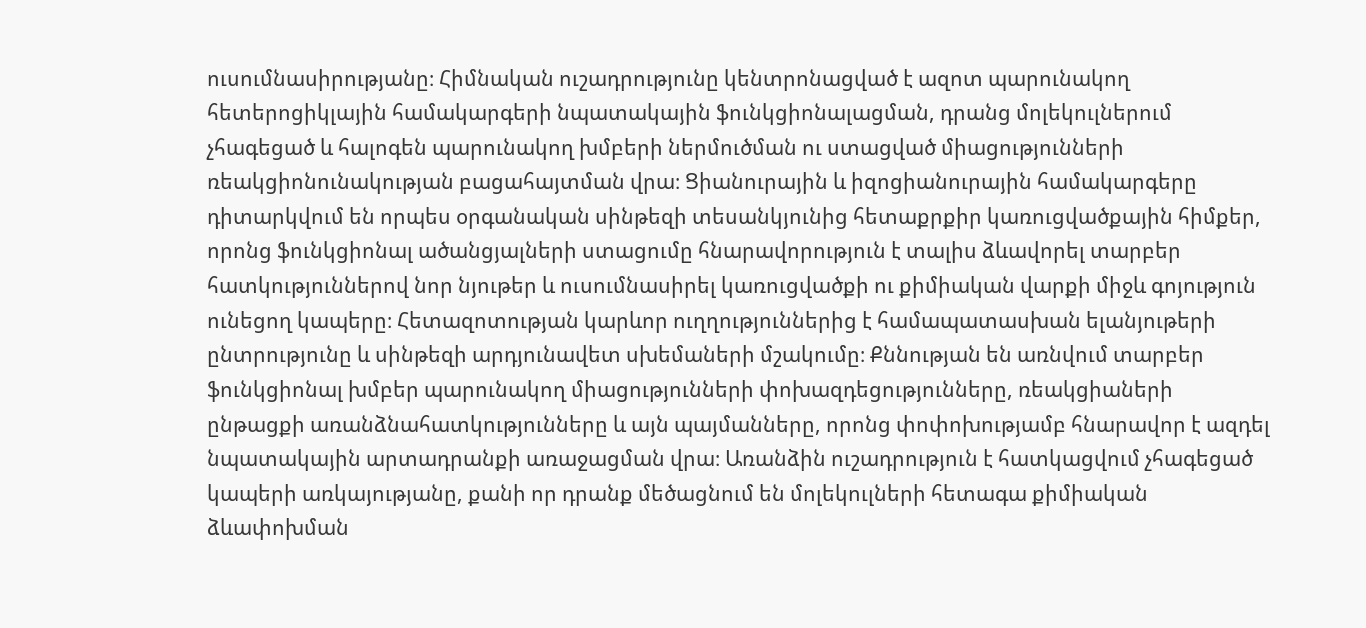ուսումնասիրությանը։ Հիմնական ուշադրությունը կենտրոնացված է ազոտ պարունակող հետերոցիկլային համակարգերի նպատակային ֆունկցիոնալացման, դրանց մոլեկուլներում չհագեցած և հալոգեն պարունակող խմբերի ներմուծման ու ստացված միացությունների ռեակցիոնունակության բացահայտման վրա։ Ցիանուրային և իզոցիանուրային համակարգերը դիտարկվում են որպես օրգանական սինթեզի տեսանկյունից հետաքրքիր կառուցվածքային հիմքեր, որոնց ֆունկցիոնալ ածանցյալների ստացումը հնարավորություն է տալիս ձևավորել տարբեր հատկություններով նոր նյութեր և ուսումնասիրել կառուցվածքի ու քիմիական վարքի միջև գոյություն ունեցող կապերը։ Հետազոտության կարևոր ուղղություններից է համապատասխան ելանյութերի ընտրությունը և սինթեզի արդյունավետ սխեմաների մշակումը։ Քննության են առնվում տարբեր ֆունկցիոնալ խմբեր պարունակող միացությունների փոխազդեցությունները, ռեակցիաների ընթացքի առանձնահատկությունները և այն պայմանները, որոնց փոփոխությամբ հնարավոր է ազդել նպատակային արտադրանքի առաջացման վրա։ Առանձին ուշադրություն է հատկացվում չհագեցած կապերի առկայությանը, քանի որ դրանք մեծացնում են մոլեկուլների հետագա քիմիական ձևափոխման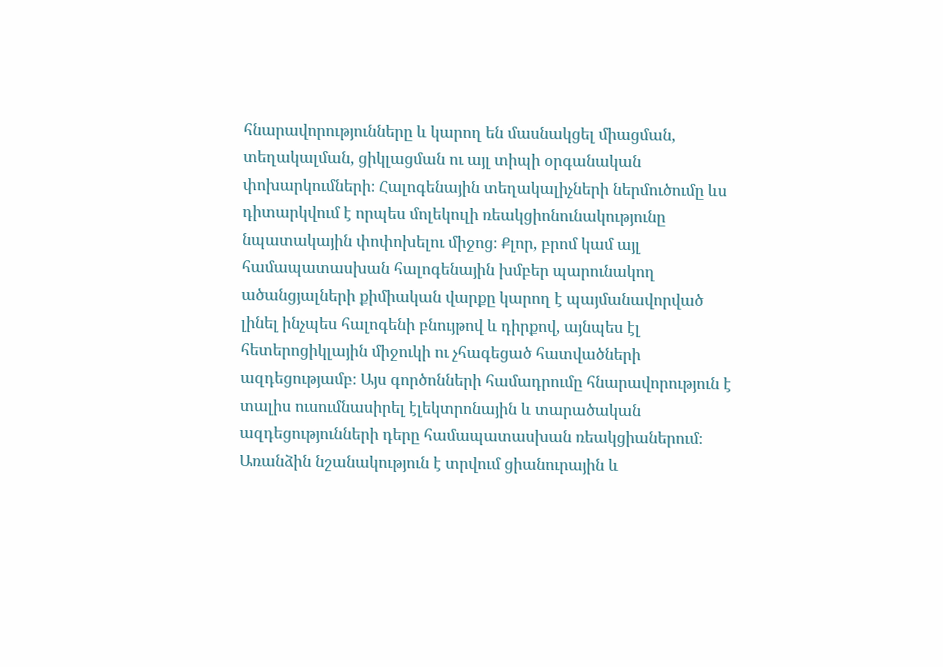հնարավորությունները և կարող են մասնակցել միացման, տեղակալման, ցիկլացման ու այլ տիպի օրգանական փոխարկումների։ Հալոգենային տեղակալիչների ներմուծումը ևս դիտարկվում է որպես մոլեկուլի ռեակցիոնունակությունը նպատակային փոփոխելու միջոց։ Քլոր, բրոմ կամ այլ համապատասխան հալոգենային խմբեր պարունակող ածանցյալների քիմիական վարքը կարող է պայմանավորված լինել ինչպես հալոգենի բնույթով և դիրքով, այնպես էլ հետերոցիկլային միջուկի ու չհագեցած հատվածների ազդեցությամբ։ Այս գործոնների համադրումը հնարավորություն է տալիս ուսումնասիրել էլեկտրոնային և տարածական ազդեցությունների դերը համապատասխան ռեակցիաներում։ Առանձին նշանակություն է տրվում ցիանուրային և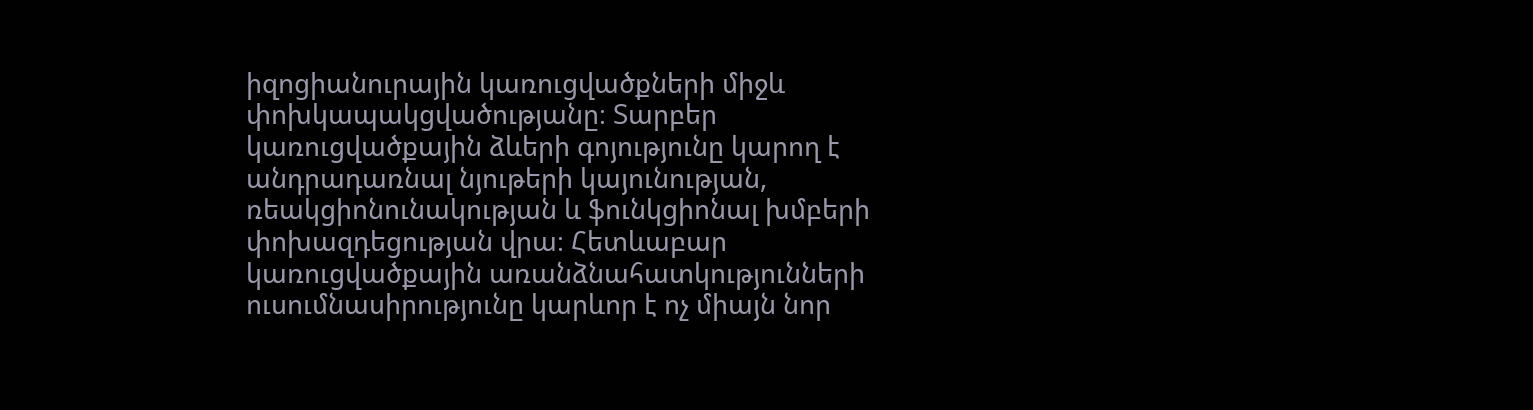իզոցիանուրային կառուցվածքների միջև փոխկապակցվածությանը։ Տարբեր կառուցվածքային ձևերի գոյությունը կարող է անդրադառնալ նյութերի կայունության, ռեակցիոնունակության և ֆունկցիոնալ խմբերի փոխազդեցության վրա։ Հետևաբար կառուցվածքային առանձնահատկությունների ուսումնասիրությունը կարևոր է ոչ միայն նոր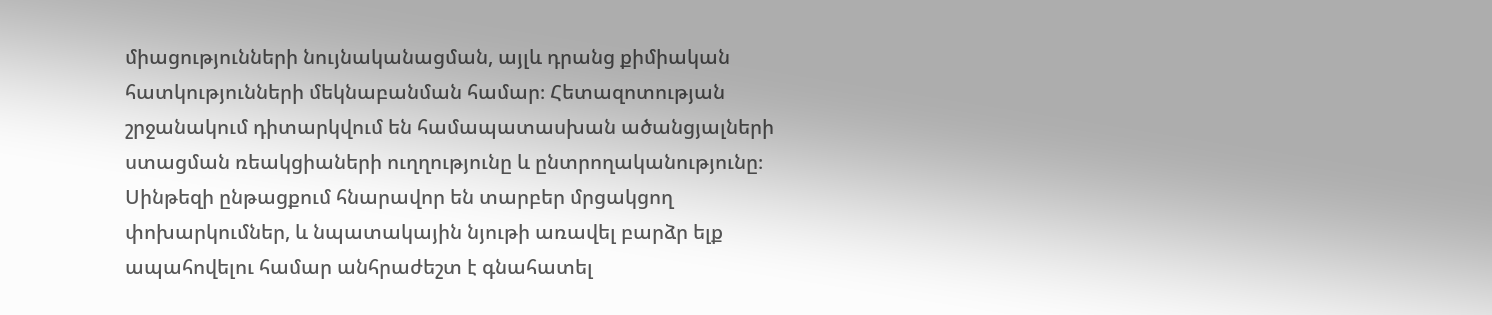միացությունների նույնականացման, այլև դրանց քիմիական հատկությունների մեկնաբանման համար։ Հետազոտության շրջանակում դիտարկվում են համապատասխան ածանցյալների ստացման ռեակցիաների ուղղությունը և ընտրողականությունը։ Սինթեզի ընթացքում հնարավոր են տարբեր մրցակցող փոխարկումներ, և նպատակային նյութի առավել բարձր ելք ապահովելու համար անհրաժեշտ է գնահատել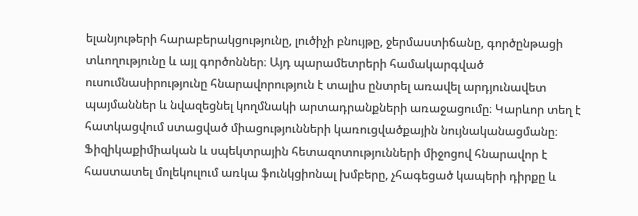ելանյութերի հարաբերակցությունը, լուծիչի բնույթը, ջերմաստիճանը, գործընթացի տևողությունը և այլ գործոններ։ Այդ պարամետրերի համակարգված ուսումնասիրությունը հնարավորություն է տալիս ընտրել առավել արդյունավետ պայմաններ և նվազեցնել կողմնակի արտադրանքների առաջացումը։ Կարևոր տեղ է հատկացվում ստացված միացությունների կառուցվածքային նույնականացմանը։ Ֆիզիկաքիմիական և սպեկտրային հետազոտությունների միջոցով հնարավոր է հաստատել մոլեկուլում առկա ֆունկցիոնալ խմբերը, չհագեցած կապերի դիրքը և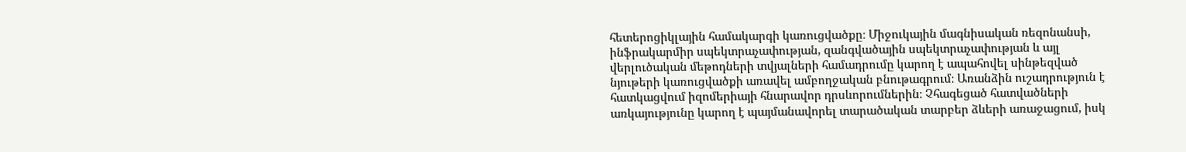հետերոցիկլային համակարգի կառուցվածքը։ Միջուկային մագնիսական ռեզոնանսի, ինֆրակարմիր սպեկտրաչափության, զանգվածային սպեկտրաչափության և այլ վերլուծական մեթոդների տվյալների համադրումը կարող է ապահովել սինթեզված նյութերի կառուցվածքի առավել ամբողջական բնութագրում։ Առանձին ուշադրություն է հատկացվում իզոմերիայի հնարավոր դրսևորումներին։ Չհագեցած հատվածների առկայությունը կարող է պայմանավորել տարածական տարբեր ձևերի առաջացում, իսկ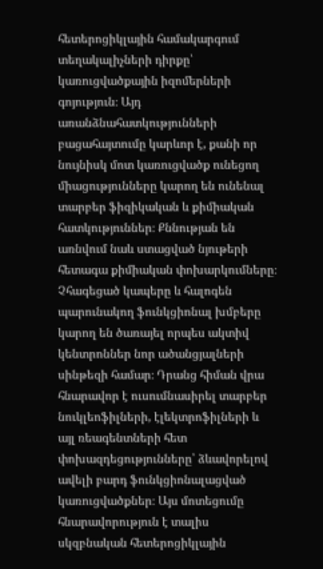հետերոցիկլային համակարգում տեղակալիչների դիրքը՝ կառուցվածքային իզոմերների գոյություն։ Այդ առանձնահատկությունների բացահայտումը կարևոր է, քանի որ նույնիսկ մոտ կառուցվածք ունեցող միացությունները կարող են ունենալ տարբեր ֆիզիկական և քիմիական հատկություններ։ Քննության են առնվում նաև ստացված նյութերի հետագա քիմիական փոխարկումները։ Չհագեցած կապերը և հալոգեն պարունակող ֆունկցիոնալ խմբերը կարող են ծառայել որպես ակտիվ կենտրոններ նոր ածանցյալների սինթեզի համար։ Դրանց հիման վրա հնարավոր է ուսումնասիրել տարբեր նուկլեոֆիլների, էլեկտրոֆիլների և այլ ռեագենտների հետ փոխազդեցությունները՝ ձևավորելով ավելի բարդ ֆունկցիոնալացված կառուցվածքներ։ Այս մոտեցումը հնարավորություն է տալիս սկզբնական հետերոցիկլային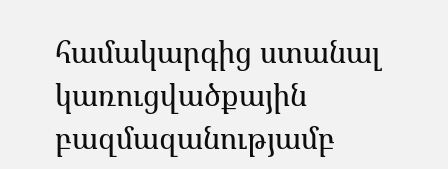համակարգից ստանալ կառուցվածքային բազմազանությամբ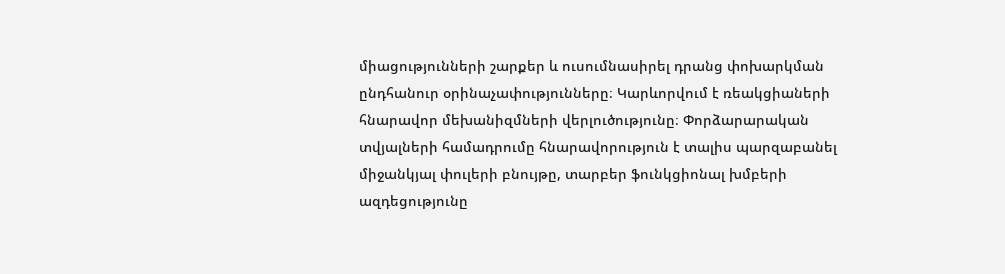միացությունների շարքեր և ուսումնասիրել դրանց փոխարկման ընդհանուր օրինաչափությունները։ Կարևորվում է ռեակցիաների հնարավոր մեխանիզմների վերլուծությունը։ Փորձարարական տվյալների համադրումը հնարավորություն է տալիս պարզաբանել միջանկյալ փուլերի բնույթը, տարբեր ֆունկցիոնալ խմբերի ազդեցությունը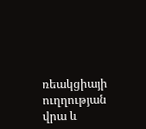ռեակցիայի ուղղության վրա և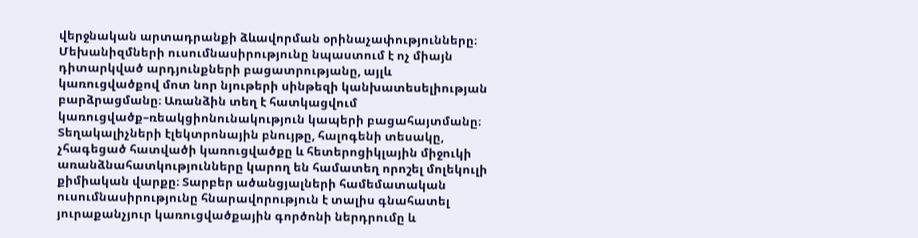վերջնական արտադրանքի ձևավորման օրինաչափությունները։ Մեխանիզմների ուսումնասիրությունը նպաստում է ոչ միայն դիտարկված արդյունքների բացատրությանը, այլև կառուցվածքով մոտ նոր նյութերի սինթեզի կանխատեսելիության բարձրացմանը։ Առանձին տեղ է հատկացվում կառուցվածք–ռեակցիոնունակություն կապերի բացահայտմանը։ Տեղակալիչների էլեկտրոնային բնույթը, հալոգենի տեսակը, չհագեցած հատվածի կառուցվածքը և հետերոցիկլային միջուկի առանձնահատկությունները կարող են համատեղ որոշել մոլեկուլի քիմիական վարքը։ Տարբեր ածանցյալների համեմատական ուսումնասիրությունը հնարավորություն է տալիս գնահատել յուրաքանչյուր կառուցվածքային գործոնի ներդրումը և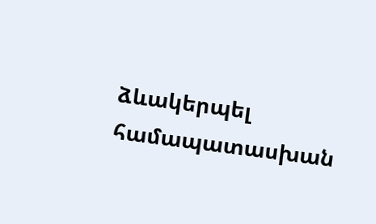ձևակերպել համապատասխան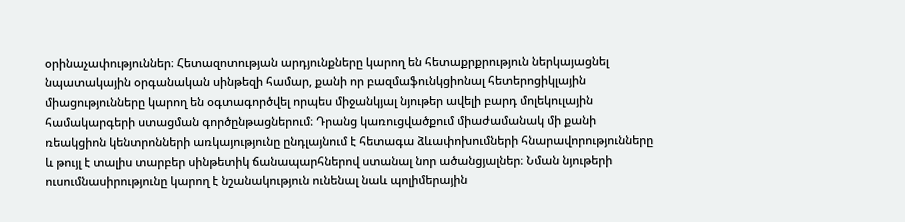օրինաչափություններ։ Հետազոտության արդյունքները կարող են հետաքրքրություն ներկայացնել նպատակային օրգանական սինթեզի համար, քանի որ բազմաֆունկցիոնալ հետերոցիկլային միացությունները կարող են օգտագործվել որպես միջանկյալ նյութեր ավելի բարդ մոլեկուլային համակարգերի ստացման գործընթացներում։ Դրանց կառուցվածքում միաժամանակ մի քանի ռեակցիոն կենտրոնների առկայությունը ընդլայնում է հետագա ձևափոխումների հնարավորությունները և թույլ է տալիս տարբեր սինթետիկ ճանապարհներով ստանալ նոր ածանցյալներ։ Նման նյութերի ուսումնասիրությունը կարող է նշանակություն ունենալ նաև պոլիմերային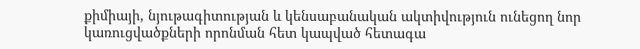քիմիայի, նյութագիտության և կենսաբանական ակտիվություն ունեցող նոր կառուցվածքների որոնման հետ կապված հետագա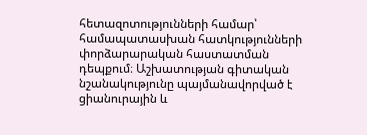հետազոտությունների համար՝ համապատասխան հատկությունների փորձարարական հաստատման դեպքում։ Աշխատության գիտական նշանակությունը պայմանավորված է ցիանուրային և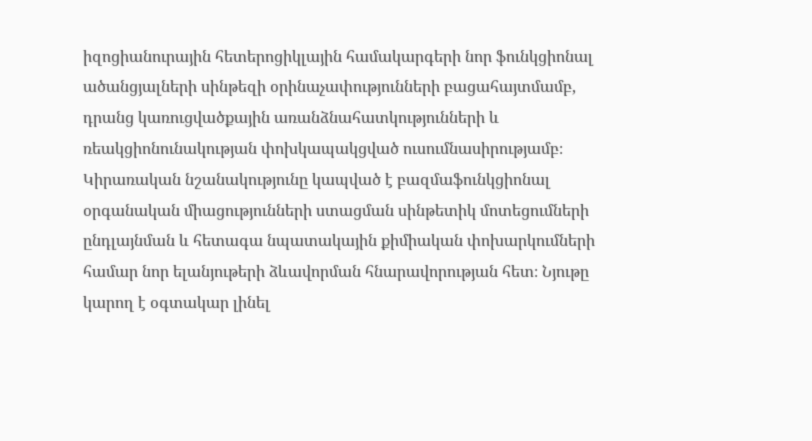իզոցիանուրային հետերոցիկլային համակարգերի նոր ֆունկցիոնալ ածանցյալների սինթեզի օրինաչափությունների բացահայտմամբ, դրանց կառուցվածքային առանձնահատկությունների և ռեակցիոնունակության փոխկապակցված ուսումնասիրությամբ։ Կիրառական նշանակությունը կապված է բազմաֆունկցիոնալ օրգանական միացությունների ստացման սինթետիկ մոտեցումների ընդլայնման և հետագա նպատակային քիմիական փոխարկումների համար նոր ելանյութերի ձևավորման հնարավորության հետ։ Նյութը կարող է օգտակար լինել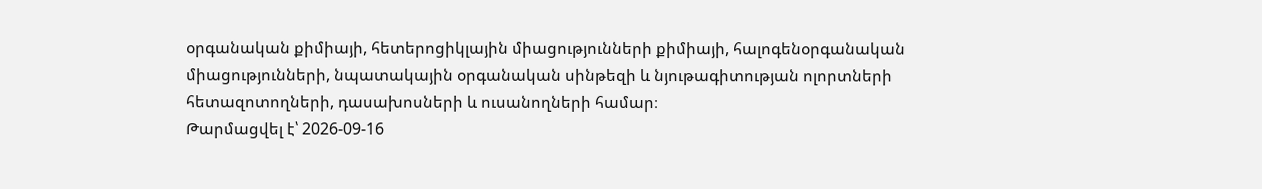օրգանական քիմիայի, հետերոցիկլային միացությունների քիմիայի, հալոգենօրգանական միացությունների, նպատակային օրգանական սինթեզի և նյութագիտության ոլորտների հետազոտողների, դասախոսների և ուսանողների համար։
Թարմացվել է՝ 2026-09-16